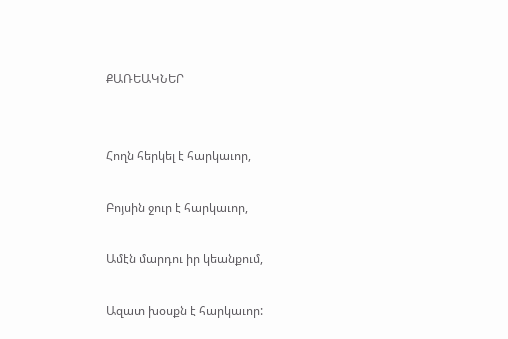ՔԱՌԵԱԿՆԵՐ


Հողն հերկել է հարկաւոր,

Բոյսին ջուր է հարկաւոր,

Ամէն մարդու իր կեանքում,

Ազատ խօսքն է հարկաւոր: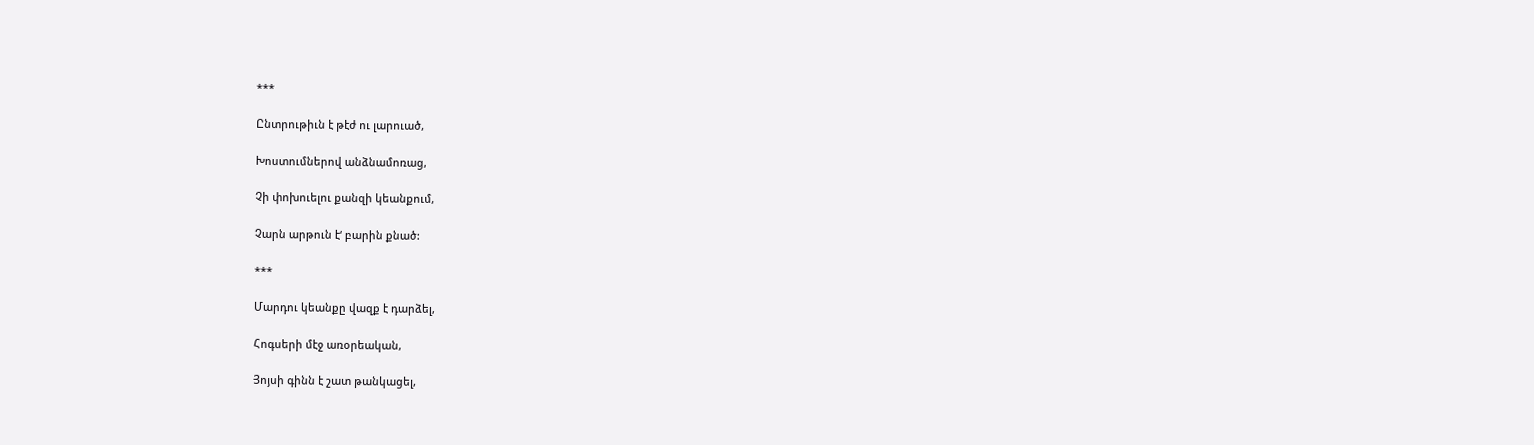***

Ընտրութիւն է թէժ ու լարուած,

Խոստումներով անձնամոռաց,

Չի փոխուելու քանզի կեանքում,

Չարն արթուն է‘ բարին քնած:

***

Մարդու կեանքը վազք է դարձել,

Հոգսերի մէջ առօրեական,

Յոյսի գինն է շատ թանկացել,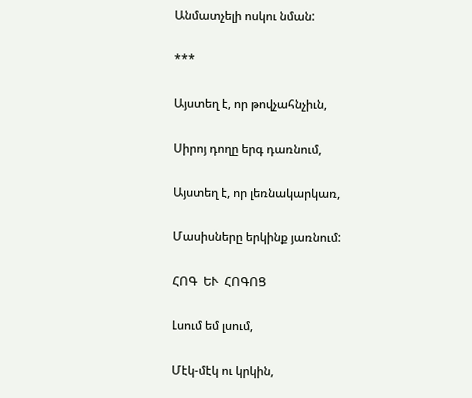Անմատչելի ոսկու նման:

***

Այստեղ է, որ թովչահնչիւն,

Սիրոյ դողը երգ դառնում,

Այստեղ է, որ լեռնակարկառ,

Մասիսները երկինք յառնում:

ՀՈԳ  ԵՒ  ՀՈԳՈՑ

Լսում եմ լսում,

Մէկ-մէկ ու կրկին,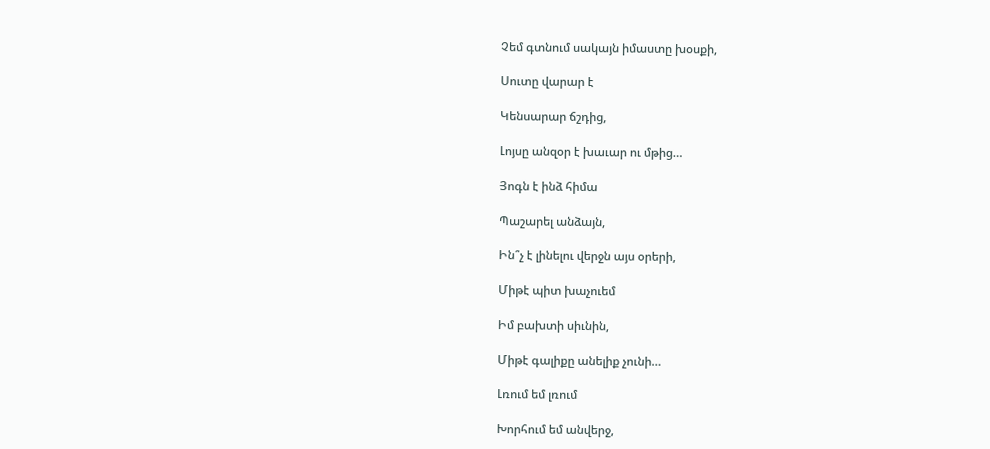Չեմ գտնում սակայն իմաստը խօսքի,

Սուտը վարար է

Կենսարար ճշդից,

Լոյսը անզօր է խաւար ու մթից…

Յոգն է ինձ հիմա

Պաշարել անձայն,

Ին՞չ է լինելու վերջն այս օրերի,

Միթէ պիտ խաչուեմ

Իմ բախտի սիւնին,

Միթէ գալիքը անելիք չունի…

Լռում եմ լռում

Խորհում եմ անվերջ,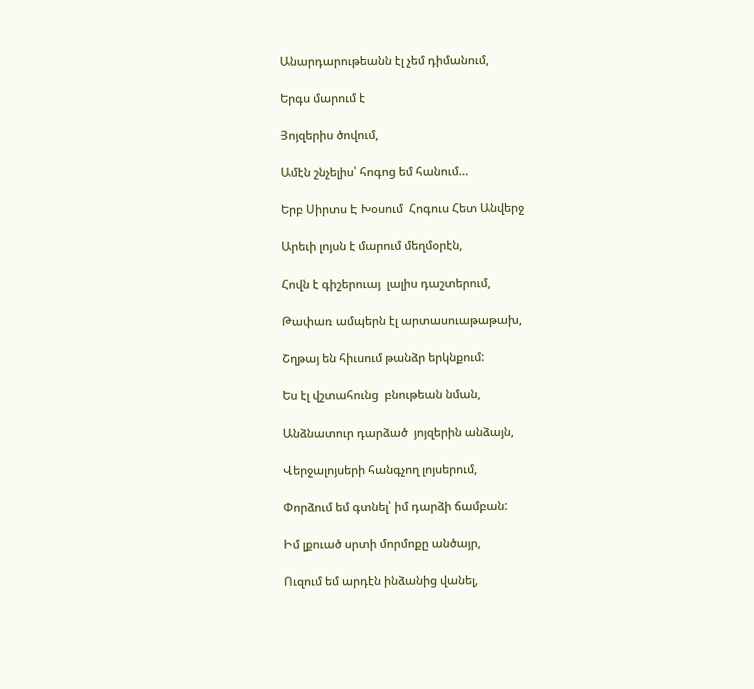Անարդարութեանն էլ չեմ դիմանում,

Երգս մարում է

Յոյզերիս ծովում,

Ամէն շնչելիս՝ հոգոց եմ հանում…

Երբ Սիրտս Է Խօսում  Հոգուս Հետ Անվերջ

Արեւի լոյսն է մարում մեղմօրէն,

Հովն է գիշերուայ  լալիս դաշտերում,

Թափառ ամպերն էլ արտասուաթաթախ,

Շղթայ են հիւսում թանձր երկնքում:

Ես էլ վշտահունց  բնութեան նման,

Անձնատուր դարձած  յոյզերին անձայն,

Վերջալոյսերի հանգչող լոյսերում,

Փորձում եմ գտնել՝ իմ դարձի ճամբան:

Իմ լքուած սրտի մորմոքը անծայր,

Ուզում եմ արդէն ինձանից վանել,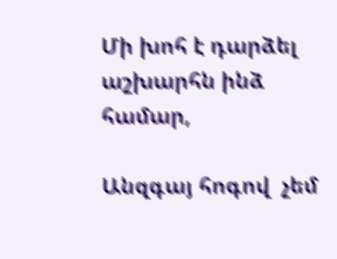Մի խոհ է դարձել աշխարհն ինձ համար,

Անզգայ հոգով  չեմ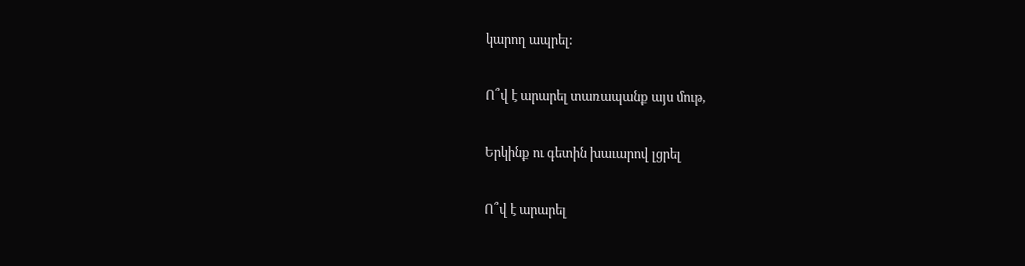կարող ապրել:

Ո՞վ է արարել տառապանք այս մութ,

Երկինք ու գետին խաւարով լցրել

Ո՞վ է արարել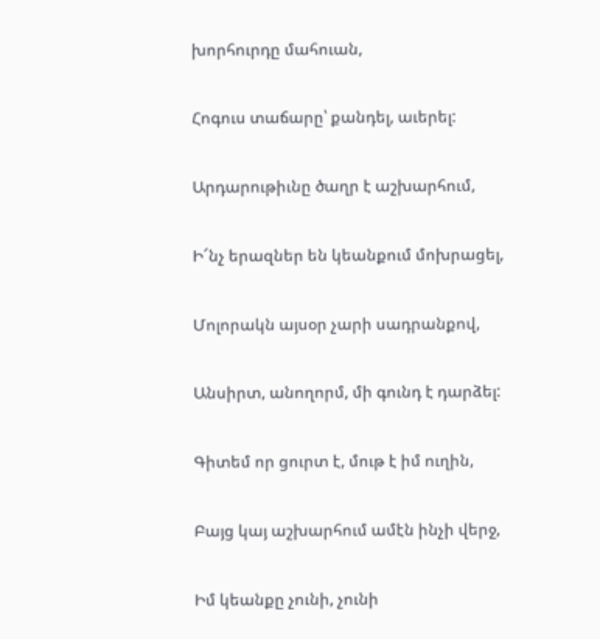խորհուրդը մահուան,

Հոգուս տաճարը՝ քանդել, աւերել:

Արդարութիւնը ծաղր է աշխարհում,

Ի՜նչ երազներ են կեանքում մոխրացել,

Մոլորակն այսօր չարի սադրանքով,

Անսիրտ, անողորմ, մի գունդ է դարձել:

Գիտեմ որ ցուրտ է, մութ է իմ ուղին,

Բայց կայ աշխարհում ամէն ինչի վերջ,

Իմ կեանքը չունի, չունի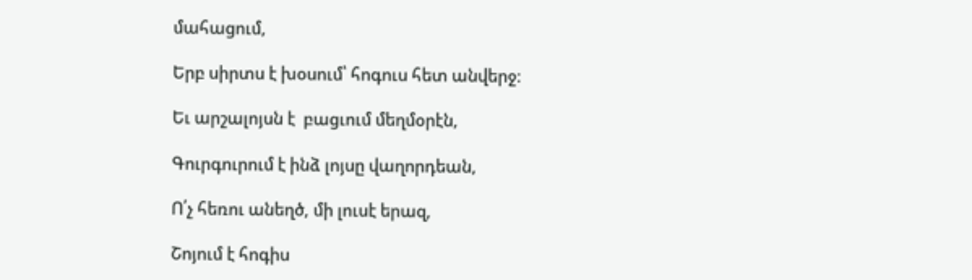մահացում,

Երբ սիրտս է խօսում՝ հոգուս հետ անվերջ:

Եւ արշալոյսն է  բացւում մեղմօրէն,

Գուրգուրում է ինձ լոյսը վաղորդեան,

Ո՛չ հեռու անեղծ, մի լուսէ երազ,

Շոյում է հոգիս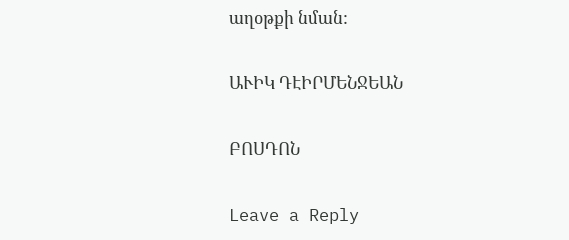աղօթքի նման:

ԱՒԻԿ ԴԷԻՐՄԵՆՋԵԱՆ

ԲՈՍԴՈՆ

Leave a Reply